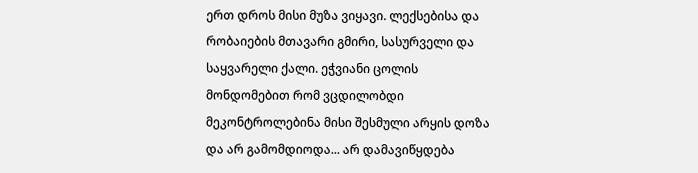ერთ დროს მისი მუზა ვიყავი. ლექსებისა და რობაიების მთავარი გმირი, სასურველი და საყვარელი ქალი. ეჭვიანი ცოლის მონდომებით რომ ვცდილობდი მეკონტროლებინა მისი შესმული არყის დოზა და არ გამომდიოდა... არ დამავიწყდება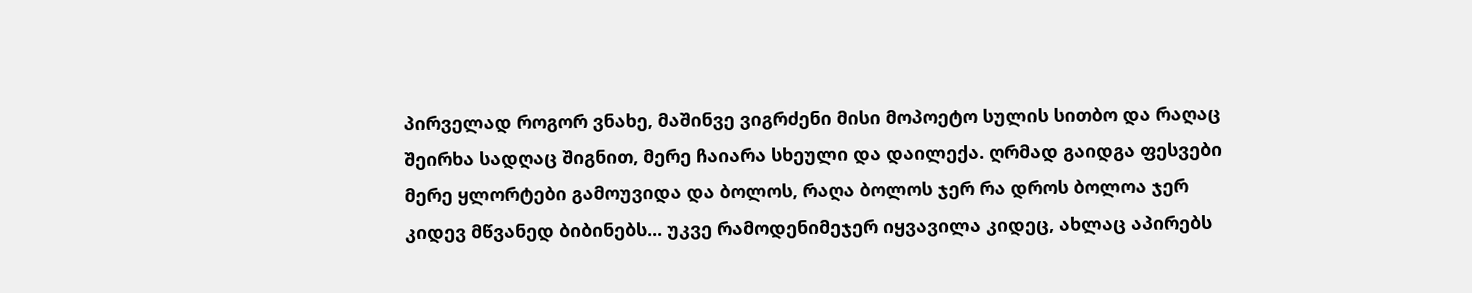პირველად როგორ ვნახე, მაშინვე ვიგრძენი მისი მოპოეტო სულის სითბო და რაღაც შეირხა სადღაც შიგნით, მერე ჩაიარა სხეული და დაილექა. ღრმად გაიდგა ფესვები მერე ყლორტები გამოუვიდა და ბოლოს, რაღა ბოლოს ჯერ რა დროს ბოლოა ჯერ კიდევ მწვანედ ბიბინებს... უკვე რამოდენიმეჯერ იყვავილა კიდეც, ახლაც აპირებს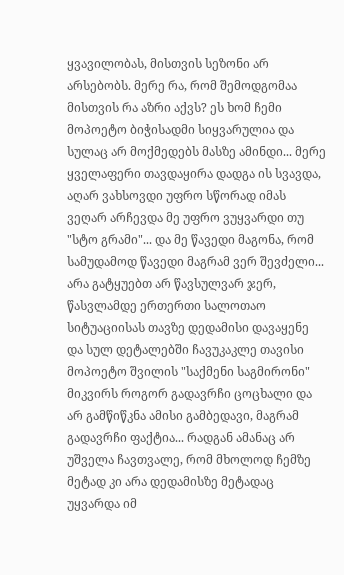ყვავილობას, მისთვის სეზონი არ არსებობს. მერე რა, რომ შემოდგომაა მისთვის რა აზრი აქვს? ეს ხომ ჩემი მოპოეტო ბიჭისადმი სიყვარულია და სულაც არ მოქმედებს მასზე ამინდი... მერე ყველაფერი თავდაყირა დადგა ის სვავდა, აღარ ვახსოვდი უფრო სწორად იმას ვეღარ არჩევდა მე უფრო ვუყვარდი თუ "სტო გრამი"... და მე წავედი მაგონა, რომ სამუდამოდ წავედი მაგრამ ვერ შევძელი... არა გატყუებთ არ წავსულვარ ჯერ, წასვლამდე ერთერთი სალოთაო სიტუაციისას თავზე დედამისი დავაყენე და სულ დეტალებში ჩავუკაკლე თავისი მოპოეტო შვილის "საქმენი საგმირონი" მიკვირს როგორ გადავრჩი ცოცხალი და არ გამწიწკნა ამისი გამბედავი, მაგრამ გადავრჩი ფაქტია... რადგან ამანაც არ უშველა ჩავთვალე, რომ მხოლოდ ჩემზე მეტად კი არა დედამისზე მეტადაც უყვარდა იმ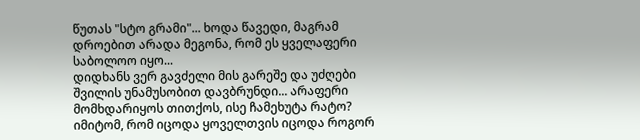წუთას "სტო გრამი"... ხოდა წავედი, მაგრამ დროებით არადა მეგონა, რომ ეს ყველაფერი საბოლოო იყო...
დიდხანს ვერ გავძელი მის გარეშე და უძღები შვილის უნამუსობით დავბრუნდი... არაფერი მომხდარიყოს თითქოს, ისე ჩამეხუტა რატო? იმიტომ, რომ იცოდა ყოველთვის იცოდა როგორ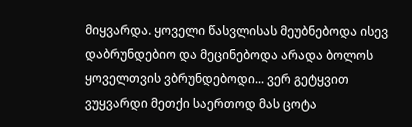მიყვარდა. ყოველი წასვლისას მეუბნებოდა ისევ დაბრუნდებიო და მეცინებოდა არადა ბოლოს ყოველთვის ვბრუნდებოდი... ვერ გეტყვით ვუყვარდი მეთქი საერთოდ მას ცოტა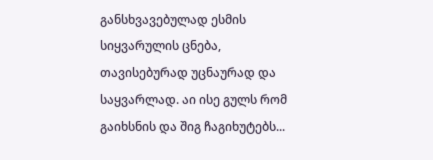განსხვავებულად ესმის სიყვარულის ცნება, თავისებურად უცნაურად და საყვარლად. აი ისე გულს რომ გაიხსნის და შიგ ჩაგიხუტებს...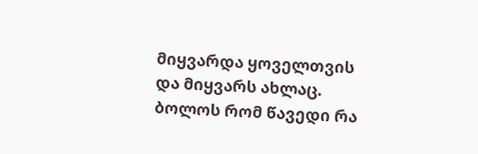მიყვარდა ყოველთვის და მიყვარს ახლაც. ბოლოს რომ წავედი რა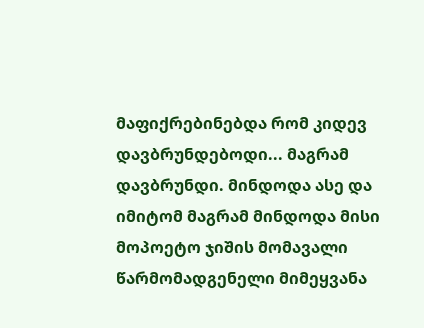მაფიქრებინებდა რომ კიდევ დავბრუნდებოდი... მაგრამ დავბრუნდი. მინდოდა ასე და იმიტომ მაგრამ მინდოდა მისი მოპოეტო ჯიშის მომავალი წარმომადგენელი მიმეყვანა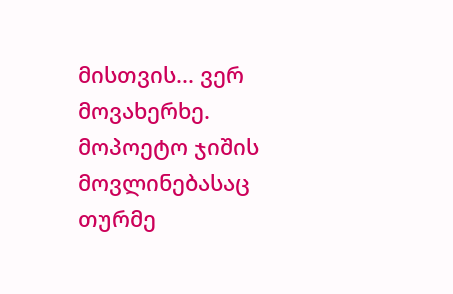მისთვის... ვერ მოვახერხე. მოპოეტო ჯიშის მოვლინებასაც თურმე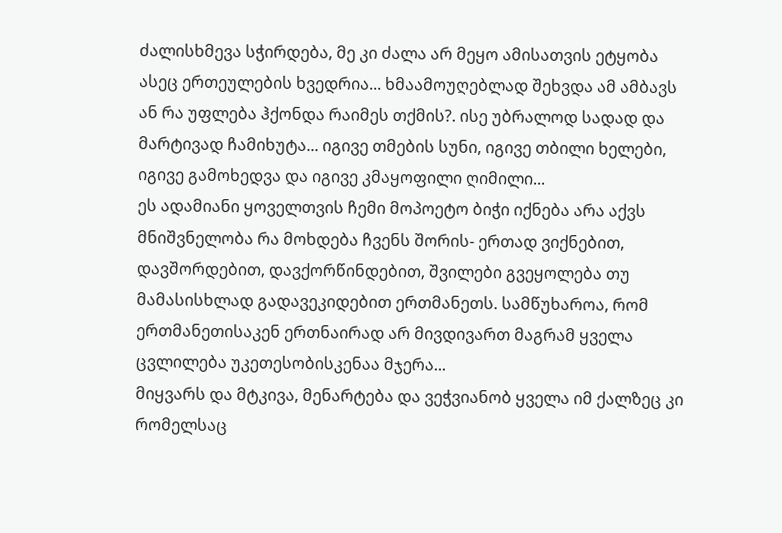ძალისხმევა სჭირდება, მე კი ძალა არ მეყო ამისათვის ეტყობა ასეც ერთეულების ხვედრია... ხმაამოუღებლად შეხვდა ამ ამბავს ან რა უფლება ჰქონდა რაიმეს თქმის?. ისე უბრალოდ სადად და მარტივად ჩამიხუტა... იგივე თმების სუნი, იგივე თბილი ხელები, იგივე გამოხედვა და იგივე კმაყოფილი ღიმილი...
ეს ადამიანი ყოველთვის ჩემი მოპოეტო ბიჭი იქნება არა აქვს მნიშვნელობა რა მოხდება ჩვენს შორის- ერთად ვიქნებით, დავშორდებით, დავქორწინდებით, შვილები გვეყოლება თუ მამასისხლად გადავეკიდებით ერთმანეთს. სამწუხაროა, რომ ერთმანეთისაკენ ერთნაირად არ მივდივართ მაგრამ ყველა ცვლილება უკეთესობისკენაა მჯერა...
მიყვარს და მტკივა, მენარტება და ვეჭვიანობ ყველა იმ ქალზეც კი რომელსაც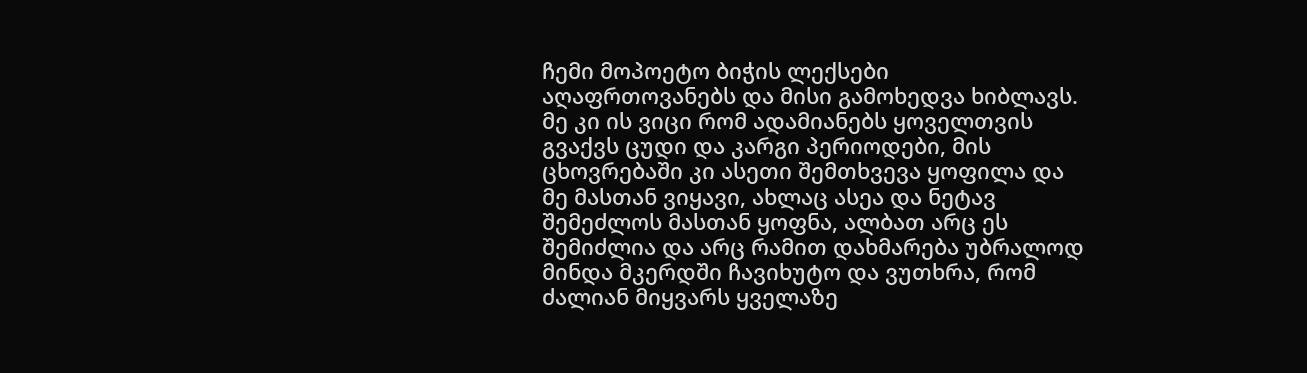ჩემი მოპოეტო ბიჭის ლექსები აღაფრთოვანებს და მისი გამოხედვა ხიბლავს. მე კი ის ვიცი რომ ადამიანებს ყოველთვის გვაქვს ცუდი და კარგი პერიოდები, მის ცხოვრებაში კი ასეთი შემთხვევა ყოფილა და მე მასთან ვიყავი, ახლაც ასეა და ნეტავ შემეძლოს მასთან ყოფნა, ალბათ არც ეს შემიძლია და არც რამით დახმარება უბრალოდ მინდა მკერდში ჩავიხუტო და ვუთხრა, რომ ძალიან მიყვარს ყველაზე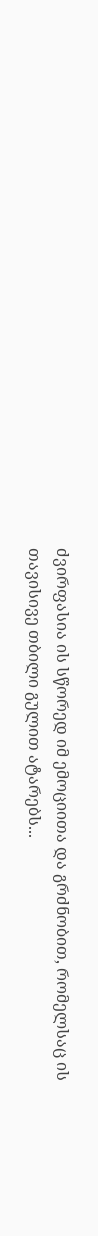ძვირფასია ის სწორედ იმ ემოციითა და გრძნობით, რომელსაც ის თავისივე თბილი გულით ატარებს...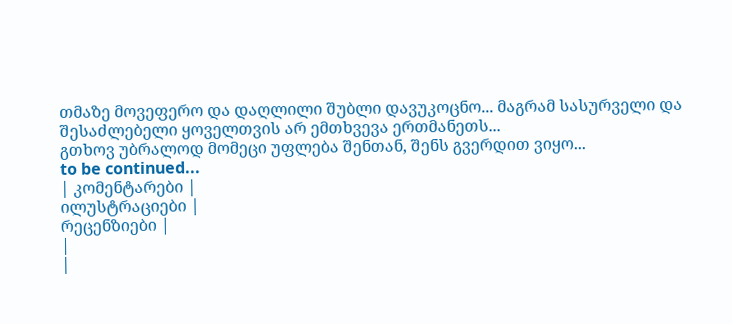თმაზე მოვეფერო და დაღლილი შუბლი დავუკოცნო... მაგრამ სასურველი და შესაძლებელი ყოველთვის არ ემთხვევა ერთმანეთს...
გთხოვ უბრალოდ მომეცი უფლება შენთან, შენს გვერდით ვიყო...
to be continued...
| კომენტარები |
ილუსტრაციები |
რეცენზიები |
|
|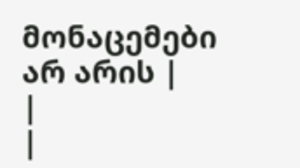მონაცემები არ არის |
|
|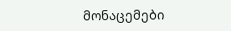მონაცემები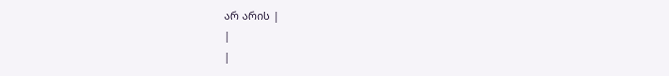არ არის |
|
|